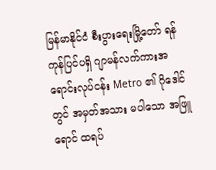မြန်မာနိုင်ငံ စီးပွားရေးမြို့တော် ရန်ကုန်ပြင်ပရှိ ဂျာမန်လက်ကားအရောင်းလုပ်ငန်း Metro ၏ ဂိုဒေါင်တွင် အမှတ်အသား မပါသော အဖြူရောင် ထရပ်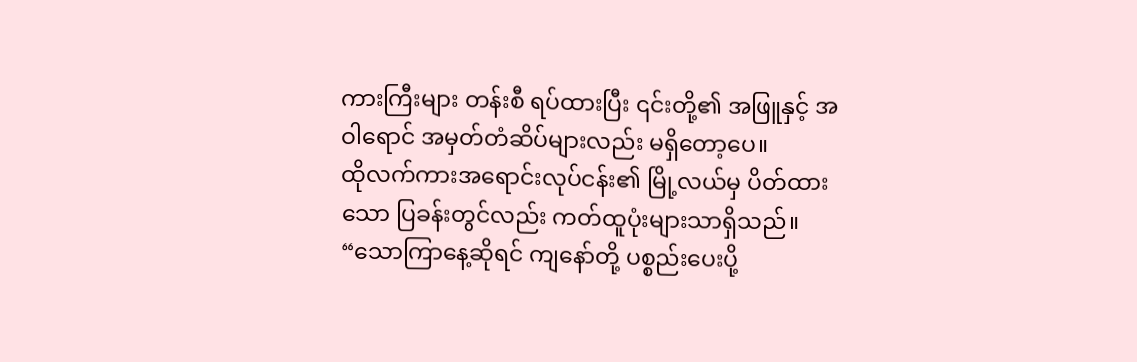ကားကြီးများ တန်းစီ ရပ်ထားပြီး ၎င်းတို့၏ အဖြူနှင့် အဝါရောင် အမှတ်တံဆိပ်များလည်း မရှိတော့ပေ။
ထိုလက်ကားအရောင်းလုပ်ငန်း၏ မြို့လယ်မှ ပိတ်ထားသော ပြခန်းတွင်လည်း ကတ်ထူပုံးများသာရှိသည်။ “သောကြာနေ့ဆိုရင် ကျနော်တို့ ပစ္စည်းပေးပို့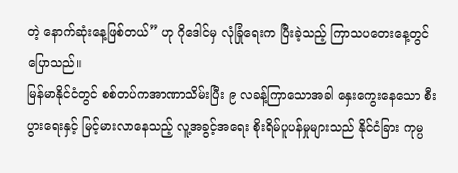တဲ့ နောက်ဆုံးနေ့ဖြစ်တယ်” ဟု ဂိုဒေါင်မှ လုံခြုံရေးက ပြီးခဲ့သည့် ကြာသပတေးနေ့တွင်ပြောသည်။
မြန်မာနိုင်ငံတွင် စစ်တပ်ကအာဏာသိမ်းပြီး ၉ လခန့်ကြာသောအခါ နှေးကွေးနေသော စီးပွားရေးနှင့် မြင့်မားလာနေသည့် လူ့အခွင့်အရေး စိုးရိမ်ပူပန်မှုများသည် နိုင်ငံခြား ကုမ္ပ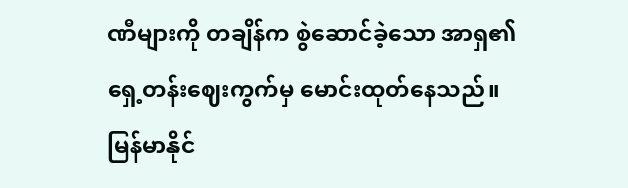ဏီများကို တချိန်က စွဲဆောင်ခဲ့သော အာရှ၏ ရှေ့တန်းဈေးကွက်မှ မောင်းထုတ်နေသည်။
မြန်မာနိုင်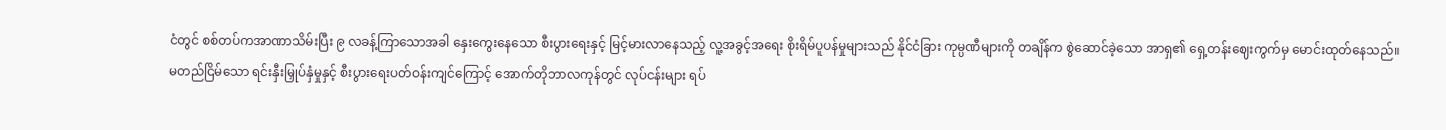ငံတွင် စစ်တပ်ကအာဏာသိမ်းပြီး ၉ လခန့်ကြာသောအခါ နှေးကွေးနေသော စီးပွားရေးနှင့် မြင့်မားလာနေသည့် လူ့အခွင့်အရေး စိုးရိမ်ပူပန်မှုများသည် နိုင်ငံခြား ကုမ္ပဏီများကို တချိန်က စွဲဆောင်ခဲ့သော အာရှ၏ ရှေ့တန်းဈေးကွက်မှ မောင်းထုတ်နေသည်။
မတည်ငြိမ်သော ရင်းနှီးမြှုပ်နှံမှုနှင့် စီးပွားရေးပတ်ဝန်းကျင်ကြောင့် အောက်တိုဘာလကုန်တွင် လုပ်ငန်းများ ရပ်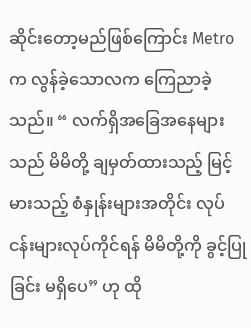ဆိုင်းတော့မည်ဖြစ်ကြောင်း Metro က လွန်ခဲ့သောလက ကြေညာခဲ့သည်။ “ လက်ရှိအခြေအနေများသည် မိမိတို့ ချမှတ်ထားသည့် မြင့်မားသည့် စံနှုန်းများအတိုင်း လုပ်ငန်းများလုပ်ကိုင်ရန် မိမိတို့ကို ခွင့်ပြုခြင်း မရှိပေ” ဟု ထို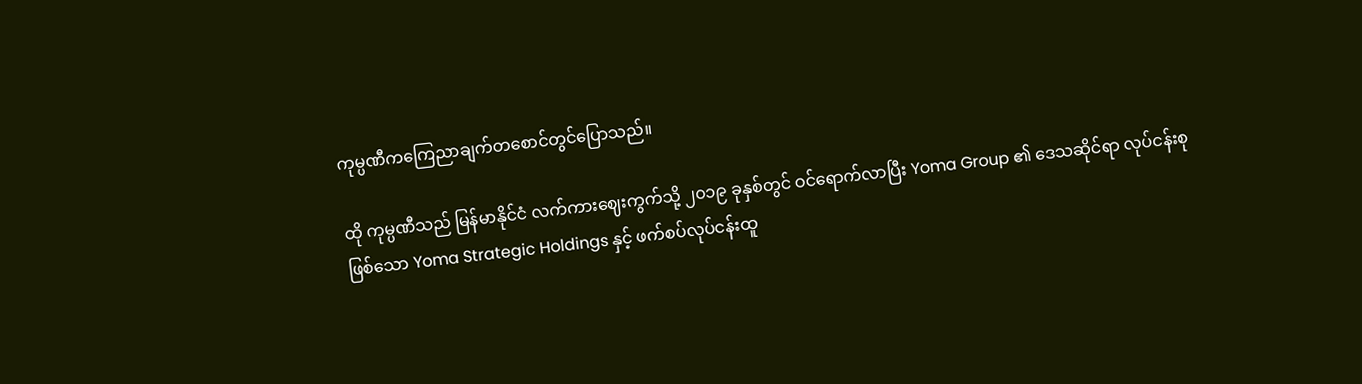ကုမ္ပဏီကကြေညာချက်တစောင်တွင်ပြောသည်။

ထို ကုမ္ပဏီသည် မြန်မာနိုင်ငံ လက်ကားဈေးကွက်သို့ ၂၀၁၉ ခုနှစ်တွင် ဝင်ရောက်လာပြီး Yoma Group ၏ ဒေသဆိုင်ရာ လုပ်ငန်းစု ဖြစ်သော Yoma Strategic Holdings နှင့် ဖက်စပ်လုပ်ငန်းထူ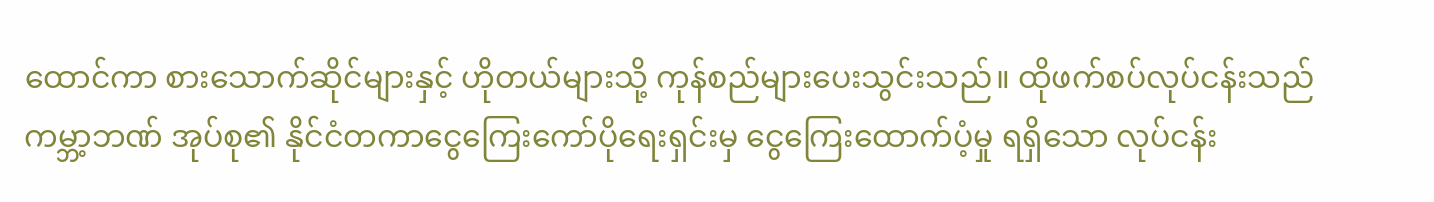ထောင်ကာ စားသောက်ဆိုင်များနှင့် ဟိုတယ်များသို့ ကုန်စည်များပေးသွင်းသည်။ ထိုဖက်စပ်လုပ်ငန်းသည် ကမ္ဘာ့ဘဏ် အုပ်စု၏ နိုင်ငံတကာငွေကြေးကော်ပိုရေးရှင်းမှ ငွေကြေးထောက်ပံ့မှု ရရှိသော လုပ်ငန်း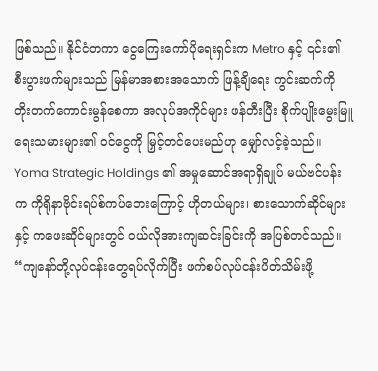ဖြစ်သည်။ နိုင်ငံတကာ ငွေကြေးကော်ပိုရေးရှင်းက Metro နှင့် ၎င်း၏ စီးပွားဖက်များသည် မြန်မာအစားအသောက် ဖြန့်ချိရေး ကွင်းဆက်ကို တိုးတက်ကောင်းမွန်စေကာ အလုပ်အကိုင်များ ဖန်တီးပြီး စိုက်ပျိုးမွေးမြူရေးသမားများ၏ ဝင်ငွေကို မြှင့်တင်ပေးမည်ဟု မျှော်လင့်ခဲ့သည်။
Yoma Strategic Holdings ၏ အမှုဆောင်အရာရှိချုပ် မယ်ဗင်ပန်းက ကိုရိုနာဗိုင်းရပ်စ်ကပ်ဘေးကြောင့် ဟိုတယ်များ၊ စားသောက်ဆိုင်များနှင့် ကဖေးဆိုင်များတွင် ဝယ်လိုအားကျဆင်းခြင်းကို အပြစ်တင်သည်။
“ကျနော်တို့လုပ်ငန်းတွေရပ်လိုက်ပြီး ဖက်စပ်လုပ်ငန်းပိတ်သိမ်းဖို့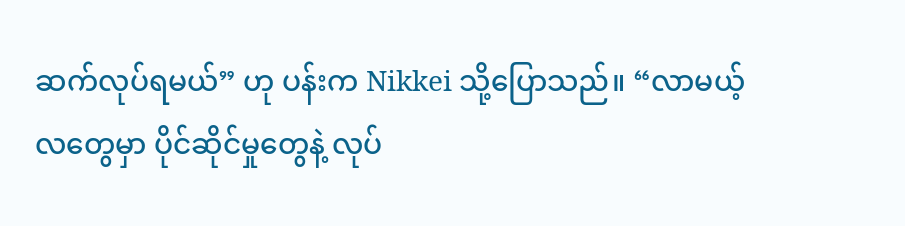ဆက်လုပ်ရမယ်” ဟု ပန်းက Nikkei သို့ပြောသည်။ “လာမယ့်လတွေမှာ ပိုင်ဆိုင်မှုတွေနဲ့ လုပ်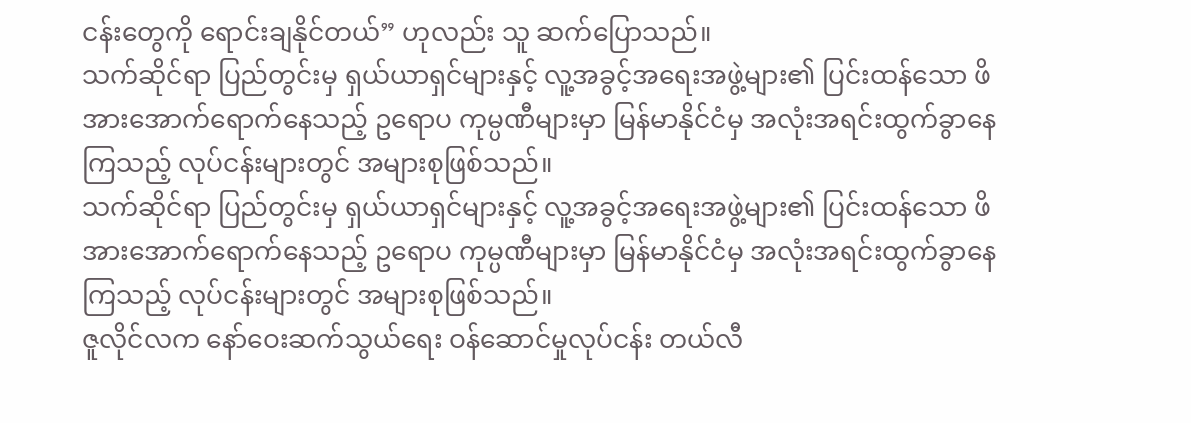ငန်းတွေကို ရောင်းချနိုင်တယ်” ဟုလည်း သူ ဆက်ပြောသည်။
သက်ဆိုင်ရာ ပြည်တွင်းမှ ရှယ်ယာရှင်များနှင့် လူ့အခွင့်အရေးအဖွဲ့များ၏ ပြင်းထန်သော ဖိအားအောက်ရောက်နေသည့် ဥရောပ ကုမ္ပဏီများမှာ မြန်မာနိုင်ငံမှ အလုံးအရင်းထွက်ခွာနေကြသည့် လုပ်ငန်းများတွင် အများစုဖြစ်သည်။
သက်ဆိုင်ရာ ပြည်တွင်းမှ ရှယ်ယာရှင်များနှင့် လူ့အခွင့်အရေးအဖွဲ့များ၏ ပြင်းထန်သော ဖိအားအောက်ရောက်နေသည့် ဥရောပ ကုမ္ပဏီများမှာ မြန်မာနိုင်ငံမှ အလုံးအရင်းထွက်ခွာနေကြသည့် လုပ်ငန်းများတွင် အများစုဖြစ်သည်။
ဇူလိုင်လက နော်ဝေးဆက်သွယ်ရေး ဝန်ဆောင်မှုလုပ်ငန်း တယ်လီ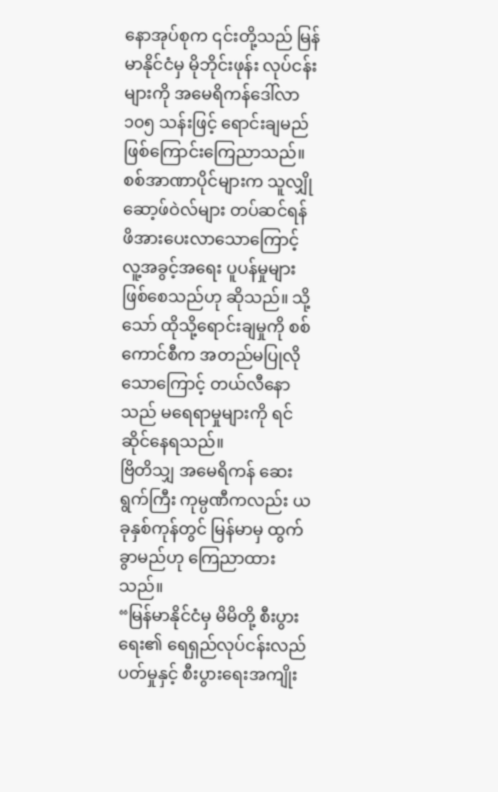နောအုပ်စုက ၎င်းတို့သည် မြန်မာနိုင်ငံမှ မိုဘိုင်းဖုန်း လုပ်ငန်းများကို အမေရိကန်ဒေါ်လာ ၁၀၅ သန်းဖြင့် ရောင်းချမည်ဖြစ်ကြောင်းကြေညာသည်။ စစ်အာဏာပိုင်များက သူလျှိုဆော့ဖ်ဝဲလ်များ တပ်ဆင်ရန် ဖိအားပေးလာသောကြောင့် လူ့အခွင့်အရေး ပူပန်မှုများ ဖြစ်စေသည်ဟု ဆိုသည်။ သို့သော် ထိုသို့ရောင်းချမှုကို စစ်ကောင်စီက အတည်မပြုလိုသောကြောင့် တယ်လီနောသည် မရေရာမှုများကို ရင်ဆိုင်နေရသည်။
ဗြိတိသျှ အမေရိကန် ဆေးရွက်ကြီး ကုမ္ပဏီကလည်း ယခုနှစ်ကုန်တွင် မြန်မာမှ ထွက်ခွာမည်ဟု ကြေညာထားသည်။
“မြန်မာနိုင်ငံမှ မိမိတို့ စီးပွားရေး၏ ရေရှည်လုပ်ငန်းလည်ပတ်မှုနှင့် စီးပွားရေးအကျိုး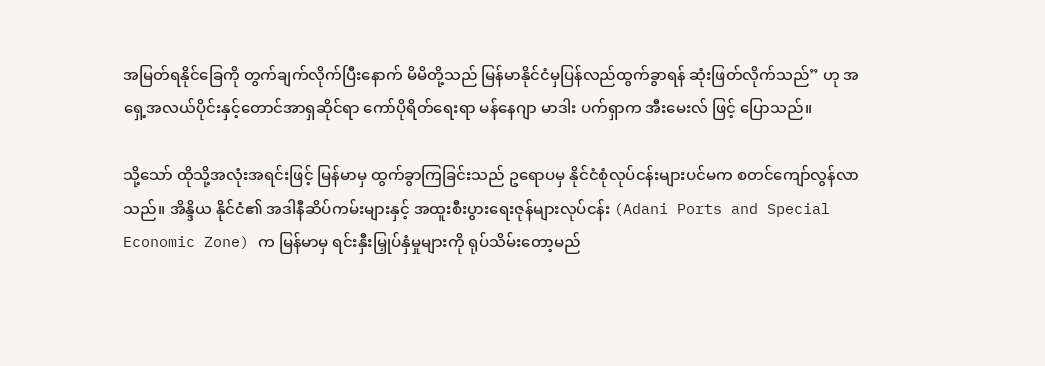အမြတ်ရနိုင်ခြေကို တွက်ချက်လိုက်ပြီးနောက် မိမိတို့သည် မြန်မာနိုင်ငံမှပြန်လည်ထွက်ခွာရန် ဆုံးဖြတ်လိုက်သည်” ဟု အရှေ့အလယ်ပိုင်းနှင့်တောင်အာရှဆိုင်ရာ ကော်ပိုရိတ်ရေးရာ မန်နေဂျာ မာဒါး ပက်ရှာက အီးမေးလ် ဖြင့် ပြောသည်။

သို့သော် ထိုသို့အလုံးအရင်းဖြင့် မြန်မာမှ ထွက်ခွာကြခြင်းသည် ဥရောပမှ နိုင်ငံစုံလုပ်ငန်းများပင်မက စတင်ကျော်လွန်လာသည်။ အိန္ဒိယ နိုင်ငံ၏ အဒါနီဆိပ်ကမ်းများနှင့် အထူးစီးပွားရေးဇုန်များလုပ်ငန်း (Adani Ports and Special Economic Zone) က မြန်မာမှ ရင်းနှီးမြှုပ်နှံမှုများကို ရုပ်သိမ်းတော့မည်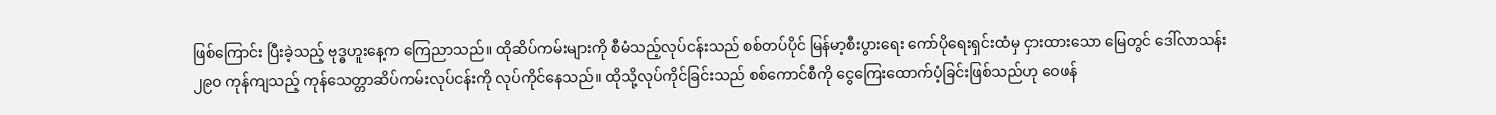ဖြစ်ကြောင်း ပြီးခဲ့သည့် ဗုဒ္ဓဟူးနေ့က ကြေညာသည်။ ထိုဆိပ်ကမ်းများကို စီမံသည့်လုပ်ငန်းသည် စစ်တပ်ပိုင် မြန်မာ့စီးပွားရေး ကော်ပိုရေးရှင်းထံမှ ငှားထားသော မြေတွင် ဒေါ်လာသန်း ၂၉၀ ကုန်ကျသည့် ကုန်သေတ္တာဆိပ်ကမ်းလုပ်ငန်းကို လုပ်ကိုင်နေသည်။ ထိုသို့လုပ်ကိုင်ခြင်းသည် စစ်ကောင်စီကို ငွေကြေးထောက်ပံ့ခြင်းဖြစ်သည်ဟု ဝေဖန်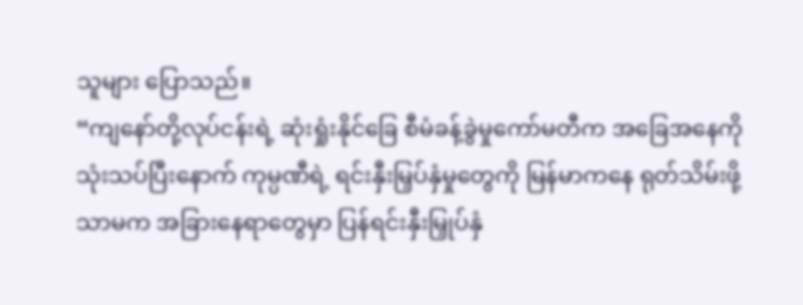သူများ ပြောသည်။
“ကျနော်တို့လုပ်ငန်းရဲ့ ဆုံးရှုံးနိုင်ခြေ စီမံခန့်ခွဲမှုကော်မတီက အခြေအနေကို သုံးသပ်ပြီးနောက် ကုမ္ပဏီရဲ့ ရင်းနှီးမြှပ်နှံမှုတွေကို မြန်မာကနေ ရုတ်သိမ်းဖို့သာမက အခြားနေရာတွေမှာ ပြန်ရင်းနှီးမြှုပ်နှံ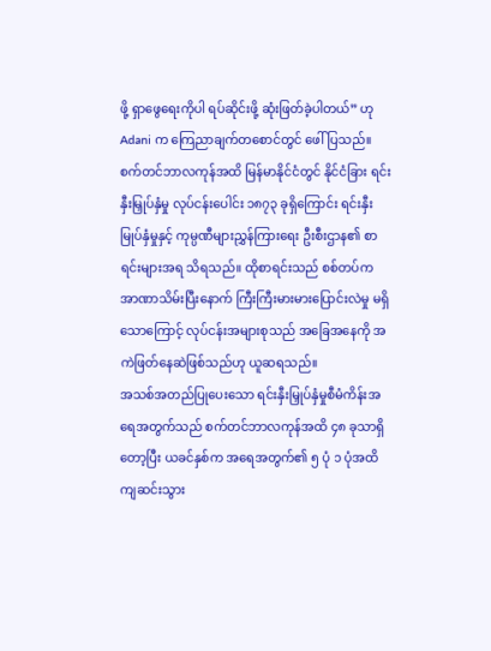ဖို့ ရှာဖွေရေးကိုပါ ရပ်ဆိုင်းဖို့ ဆုံးဖြတ်ခဲ့ပါတယ်” ဟု Adani က ကြေညာချက်တစောင်တွင် ဖေါ်ပြသည်။
စက်တင်ဘာလကုန်အထိ မြန်မာနိုင်ငံတွင် နိုင်ငံခြား ရင်းနှီးမြှုပ်နှံမှု လုပ်ငန်းပေါင်း ၁၈၇၃ ခုရှိကြောင်း ရင်းနှီး မြုပ်နှံမှုနှင့် ကုမ္ပဏီများညွှန်ကြားရေး ဦးစီးဌာန၏ စာရင်းများအရ သိရသည်။ ထိုစာရင်းသည် စစ်တပ်က အာဏာသိမ်းပြီးနောက် ကြီးကြီးမားမားပြောင်းလဲမှု မရှိသောကြောင့် လုပ်ငန်းအများစုသည် အခြေအနေကို အကဲဖြတ်နေဆဲဖြစ်သည်ဟု ယူဆရသည်။
အသစ်အတည်ပြုပေးသော ရင်းနှီးမြှုပ်နှံမှုစီမံကိန်းအရေအတွက်သည် စက်တင်ဘာလကုန်အထိ ၄၈ ခုသာရှိတော့ပြီး ယခင်နှစ်က အရေအတွက်၏ ၅ ပုံ ၁ ပုံအထိ ကျဆင်းသွား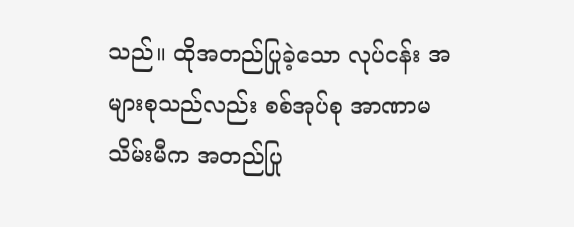သည်။ ထိုအတည်ပြုခဲ့သော လုပ်ငန်း အများစုသည်လည်း စစ်အုပ်စု အာဏာမသိမ်းမီက အတည်ပြု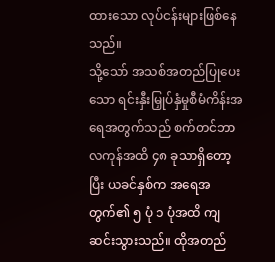ထားသော လုပ်ငန်းများဖြစ်နေသည်။
သို့သော် အသစ်အတည်ပြုပေးသော ရင်းနှီးမြှုပ်နှံမှုစီမံကိန်းအရေအတွက်သည် စက်တင်ဘာလကုန်အထိ ၄၈ ခုသာရှိတော့ပြီး ယခင်နှစ်က အရေအတွက်၏ ၅ ပုံ ၁ ပုံအထိ ကျဆင်းသွားသည်။ ထိုအတည်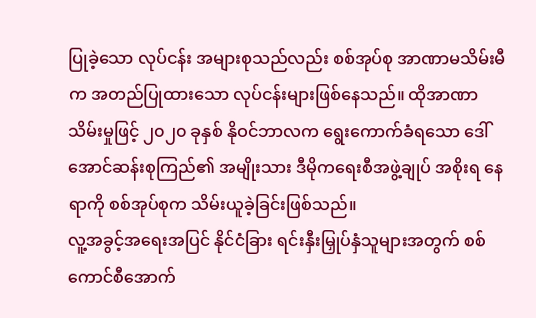ပြုခဲ့သော လုပ်ငန်း အများစုသည်လည်း စစ်အုပ်စု အာဏာမသိမ်းမီက အတည်ပြုထားသော လုပ်ငန်းများဖြစ်နေသည်။ ထိုအာဏာသိမ်းမှုဖြင့် ၂၀၂၀ ခုနှစ် နိုဝင်ဘာလက ရွေးကောက်ခံရသော ဒေါ်အောင်ဆန်းစုကြည်၏ အမျိုးသား ဒီမိုကရေးစီအဖွဲ့ချုပ် အစိုးရ နေရာကို စစ်အုပ်စုက သိမ်းယူခဲ့ခြင်းဖြစ်သည်။
လူ့အခွင့်အရေးအပြင် နိုင်ငံခြား ရင်းနှီးမြှုပ်နှံသူများအတွက် စစ်ကောင်စီအောက်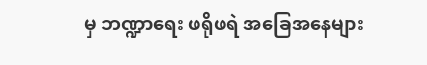မှ ဘဏ္ဍာရေး ဖရိုဖရဲ အခြေအနေများ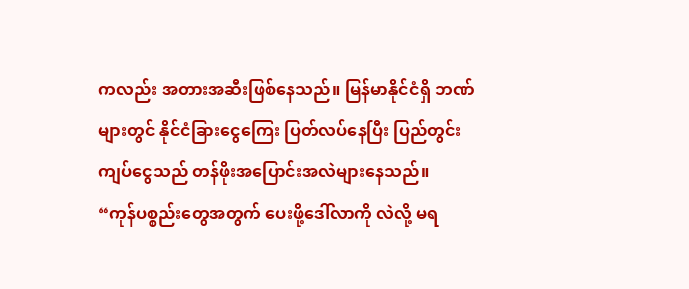ကလည်း အတားအဆီးဖြစ်နေသည်။ မြန်မာနိုင်ငံရှိ ဘဏ်များတွင် နိုင်ငံခြားငွေကြေး ပြတ်လပ်နေပြီး ပြည်တွင်းကျပ်ငွေသည် တန်ဖိုးအပြောင်းအလဲများနေသည်။
“ကုန်ပစ္စည်းတွေအတွက် ပေးဖို့ဒေါ်လာကို လဲလို့ မရ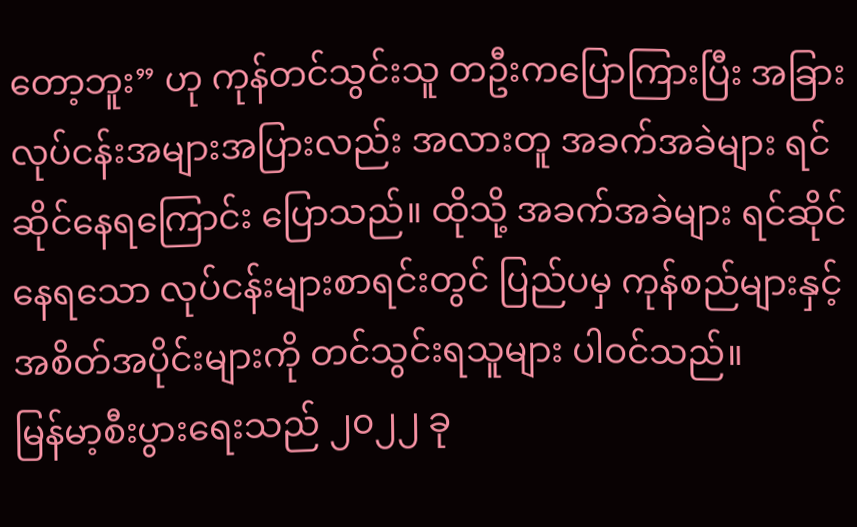တော့ဘူး” ဟု ကုန်တင်သွင်းသူ တဦးကပြောကြားပြီး အခြားလုပ်ငန်းအများအပြားလည်း အလားတူ အခက်အခဲများ ရင်ဆိုင်နေရကြောင်း ပြောသည်။ ထိုသို့ အခက်အခဲများ ရင်ဆိုင်နေရသော လုပ်ငန်းများစာရင်းတွင် ပြည်ပမှ ကုန်စည်များနှင့် အစိတ်အပိုင်းများကို တင်သွင်းရသူများ ပါဝင်သည်။
မြန်မာ့စီးပွားရေးသည် ၂၀၂၂ ခု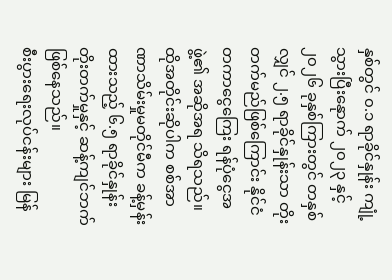နှစ်တွင် ၀.၁ ရာခိုင်နှုန်း ကျုံ့သွားပြီးနေုာက် ၂၀၂၃ နှင့် ၂၀၂၆ ခုနှစ်ကြားတွင် တနှစ်လျှင် ၂.၅ ရာခိုင်နှုန်းသာ တိုးတက်မည်ဖြစ်ကြောင်း နိုင်ငံတကာငွေကြေး ရန်ပုံငွေအဖွဲ့၏ အဆိုအရ သိရသည်။ ထိုအတိုင်းဆိုပါက စစ်အာဏာသိမ်းမှုမတိုင်မီက ခန့်မှန်းထားသည့် ၆.၅ ရာခိုင်နှုန်း တိုးတက်မှုနှင့် ဆန့်ကျင်ဘက်ဖြစ်နေသည်။
စီးပွားရေးလုပ်ငန်းများ မြန်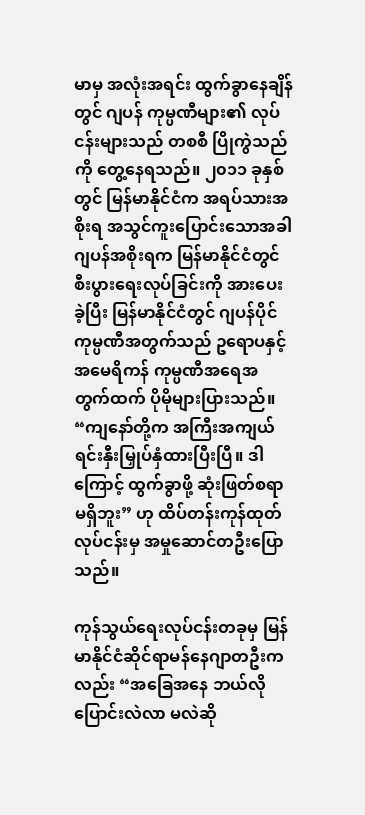မာမှ အလုံးအရင်း ထွက်ခွာနေချိန်တွင် ဂျပန် ကုမ္ပဏီများ၏ လုပ်ငန်းများသည် တစစီ ပြိုကွဲသည်ကို တွေ့နေရသည်။ ၂၀၁၁ ခုနှစ်တွင် မြန်မာနိုင်ငံက အရပ်သားအစိုးရ အသွင်ကူးပြောင်းသောအခါ ဂျပန်အစိုးရက မြန်မာနိုင်ငံတွင် စီးပွားရေးလုပ်ခြင်းကို အားပေးခဲ့ပြီး မြန်မာနိုင်ငံတွင် ဂျပန်ပိုင် ကုမ္ပဏီအတွက်သည် ဥရောပနှင့် အမေရိကန် ကုမ္ပဏီအရေအတွက်ထက် ပိုမိုများပြားသည်။
“ကျနော်တို့က အကြီးအကျယ် ရင်းနှီးမြှုပ်နှံထားပြီးပြီ။ ဒါကြောင့် ထွက်ခွာဖို့ ဆုံးဖြတ်စရာ မရှိဘူး” ဟု ထိပ်တန်းကုန်ထုတ်လုပ်ငန်းမှ အမှုဆောင်တဦးပြောသည်။

ကုန်သွယ်ရေးလုပ်ငန်းတခုမှ မြန်မာနိုင်ငံဆိုင်ရာမန်နေဂျာတဦးကလည်း “အခြေအနေ ဘယ်လိုပြောင်းလဲလာ မလဲဆို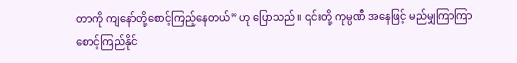တာကို ကျနော်တို့စောင့်ကြည့်နေတယ်” ဟု ပြောသည်။ ၎င်းတို့ ကုမ္ပဏီ အနေဖြင့် မည်မျှကြာကြာ စောင့်ကြည်နိုင်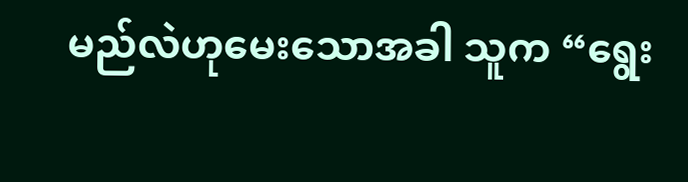မည်လဲဟုမေးသောအခါ သူက “ရွေး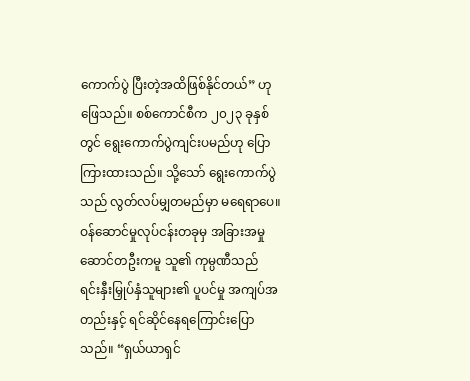ကောက်ပွဲ ပြီးတဲ့အထိဖြစ်နိုင်တယ်” ဟု ဖြေသည်။ စစ်ကောင်စီက ၂၀၂၃ ခုနှစ်တွင် ရွေးကောက်ပွဲကျင်းပမည်ဟု ပြောကြားထားသည်။ သို့သော် ရွေးကောက်ပွဲသည် လွတ်လပ်မျှတမည်မှာ မရေရာပေ။
ဝန်ဆောင်မှုလုပ်ငန်းတခုမှ အခြားအမှုဆောင်တဦးကမူ သူ၏ ကုမ္ပဏီသည် ရင်းနှီးမြှုပ်နှံသူများ၏ ပူပင်မှု အကျပ်အတည်းနှင့် ရင်ဆိုင်နေရကြောင်းပြောသည်။ “ရှယ်ယာရှင်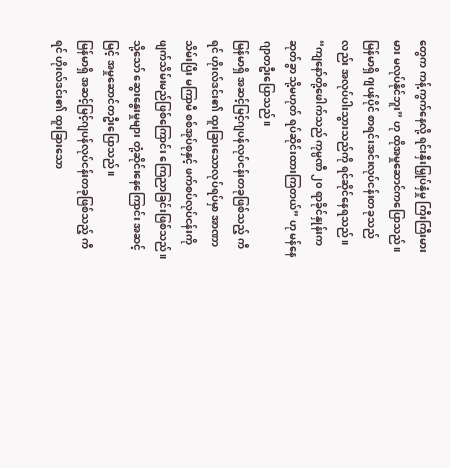တွေက ကန့်ကွက်နေလို့ ရင်းနှီးမြှုပ်နှံမှု ကြီးကြီးမားမား မလုပ်နိုင်ဘူး” ဟု ထိုအမှုဆောင်ကပြောသည်။
မြန်မာရှိ ဂျပန်ပိုင် စာရင်းအင်းလုပ်ငန်းတခုသည်လည်း အလုပ်ပါးသွားသည်ကို ရင်ဆိုင်နေရသည်။ “ကျနော်တို့ဖေါက်သည် ကုမ္ပဏီ ၂၀ ရာခိုင်နှုန်းက ဆုတ်ခွာ သို့မဟုတ် ရပ်ဆိုင်းထားကြတယ်” ဟု မန်နေဂျာတဦးပြောသည်။
မြန်မာရှိ အဆင့်မြင့်ဂျပန်လုပ်ငန်းတခုဖြစ်သည့် ကီရင် ဟိုးလ်ဒင်း၏ ထူးခြားသောလုပ်ရပ်မှာ အာဏာသိမ်းပြီး မကြာမီ စစ်အုပ်စုနှင့် ဖက်စပ်လုပ်ငန်းကို ဖျက်သိမ်းမည်ဖြစ်ကြောင်း ကြေညာခြင်းဖြစ်သည်။ သို့သော် ဆွေးနွေးမှုများ တုံ့ဆိုင်းနေကြောင်း အဆင့်မြင့် အမှုဆောင်တဦးပြောသည်။
မြန်မာရှိ အဆင့်မြင့်ဂျပန်လုပ်ငန်းတခုဖြစ်သည့် ကီရင် ဟိုးလ်ဒင်း၏ ထူးခြားသော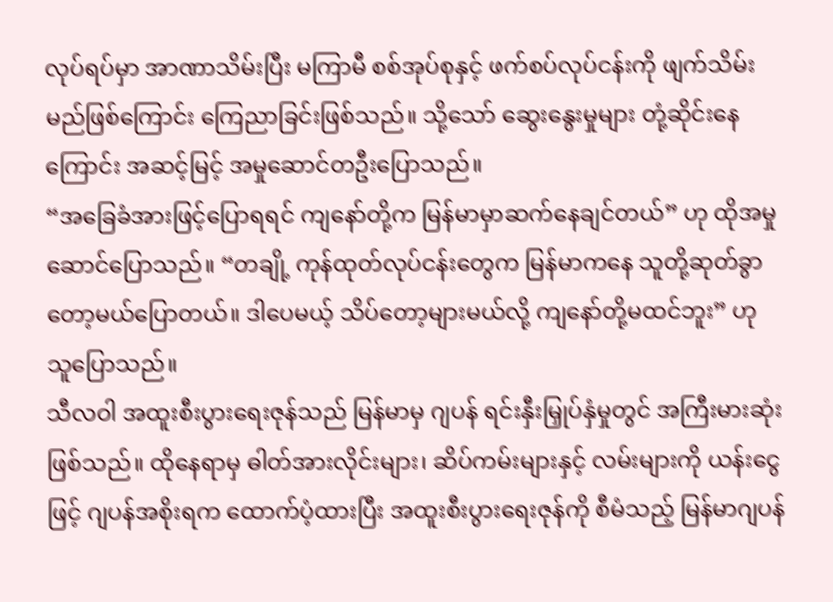လုပ်ရပ်မှာ အာဏာသိမ်းပြီး မကြာမီ စစ်အုပ်စုနှင့် ဖက်စပ်လုပ်ငန်းကို ဖျက်သိမ်းမည်ဖြစ်ကြောင်း ကြေညာခြင်းဖြစ်သည်။ သို့သော် ဆွေးနွေးမှုများ တုံ့ဆိုင်းနေကြောင်း အဆင့်မြင့် အမှုဆောင်တဦးပြောသည်။
“အခြေခံအားဖြင့်ပြောရရင် ကျနော်တို့က မြန်မာမှာဆက်နေချင်တယ်” ဟု ထိုအမှုဆောင်ပြောသည်။ “တချို့ ကုန်ထုတ်လုပ်ငန်းတွေက မြန်မာကနေ သူတို့ဆုတ်ခွာတော့မယ်ပြောတယ်။ ဒါပေမယ့် သိပ်တော့များမယ်လို့ ကျနော်တို့မထင်ဘူး” ဟု သူပြောသည်။
သီလဝါ အထူးစီးပွားရေးဇုန်သည် မြန်မာမှ ဂျပန် ရင်းနှီးမြှုပ်နှံမှုတွင် အကြီးမားဆုံးဖြစ်သည်။ ထိုနေရာမှ ဓါတ်အားလိုင်းများ၊ ဆိပ်ကမ်းများနှင့် လမ်းများကို ယန်းငွေဖြင့် ဂျပန်အစိုးရက ထောက်ပံ့ထားပြီး အထူးစီးပွားရေးဇုန်ကို စီမံသည့် မြန်မာဂျပန်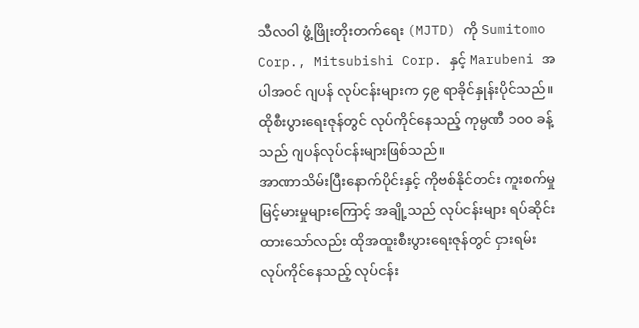သီလဝါ ဖွံ့ဖြိုးတိုးတက်ရေး (MJTD) ကို Sumitomo Corp., Mitsubishi Corp. နှင့် Marubeni အပါအဝင် ဂျပန် လုပ်ငန်းများက ၄၉ ရာခိုင်နှုန်းပိုင်သည်။ ထိုစီးပွားရေးဇုန်တွင် လုပ်ကိုင်နေသည့် ကုမ္ပဏီ ၁၀၀ ခန့်သည် ဂျပန်လုပ်ငန်းများဖြစ်သည်။
အာဏာသိမ်းပြီးနောက်ပိုင်းနှင့် ကိုဗစ်နိုင်တင်း ကူးစက်မှု မြင့်မားမှုများကြောင့် အချို့သည် လုပ်ငန်းများ ရပ်ဆိုင်းထားသော်လည်း ထိုအထူးစီးပွားရေးဇုန်တွင် ငှားရမ်း လုပ်ကိုင်နေသည့် လုပ်ငန်း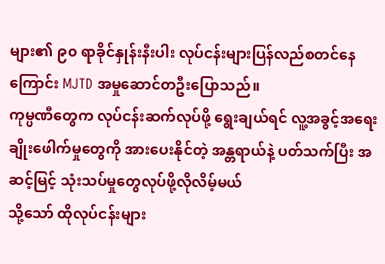များ၏ ၉၀ ရာခိုင်နှုန်းနီးပါး လုပ်ငန်းများပြန်လည်စတင်နေကြောင်း MJTD အမှုဆောင်တဦးပြောသည်။
ကုမ္ပဏီတွေက လုပ်ငန်းဆက်လုပ်ဖို့ ရွေးချယ်ရင် လူ့အခွင့်အရေးချိုးဖေါက်မှုတွေကို အားပေးနိုင်တဲ့ အန္တရာယ်နဲ့ ပတ်သက်ပြီး အဆင့်မြင့် သုံးသပ်မှုတွေလုပ်ဖို့လိုလိမ့်မယ်
သို့သော် ထိုလုပ်ငန်းများ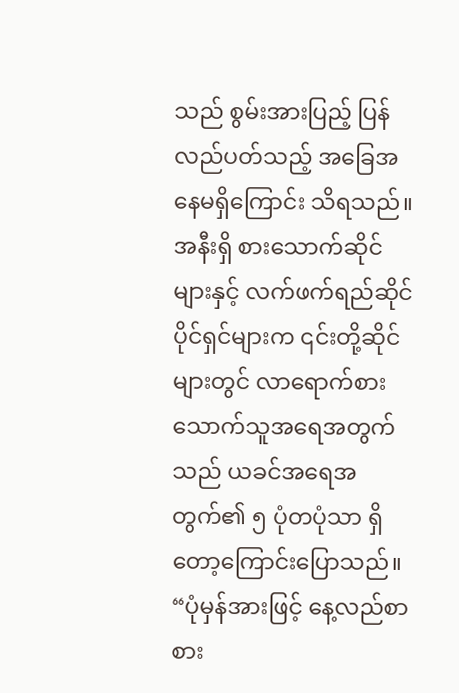သည် စွမ်းအားပြည့် ပြန်လည်ပတ်သည့် အခြေအနေမရှိကြောင်း သိရသည်။ အနီးရှိ စားသောက်ဆိုင်များနှင့် လက်ဖက်ရည်ဆိုင်ပိုင်ရှင်များက ၎င်းတို့ဆိုင်များတွင် လာရောက်စားသောက်သူအရေအတွက်သည် ယခင်အရေအတွက်၏ ၅ ပုံတပုံသာ ရှိတော့ကြောင်းပြောသည်။
“ပုံမှန်အားဖြင့် နေ့လည်စာစား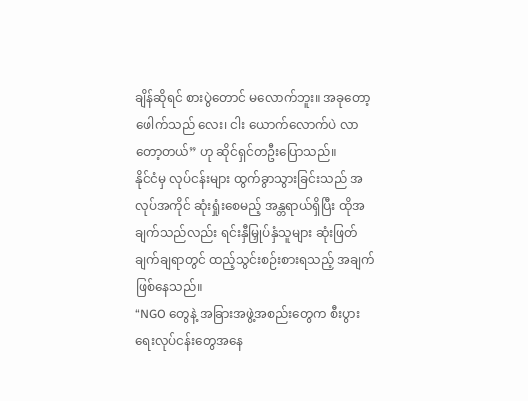ချိန်ဆိုရင် စားပွဲတောင် မလောက်ဘူး။ အခုတော့ ဖေါက်သည် လေး၊ ငါး ယောက်လောက်ပဲ လာတော့တယ်” ဟု ဆိုင်ရှင်တဦးပြောသည်။
နိုင်ငံမှ လုပ်ငန်းများ ထွက်ခွာသွားခြင်းသည် အလုပ်အကိုင် ဆုံးရှုံးစေမည့် အန္တရာယ်ရှိပြီး ထိုအချက်သည်လည်း ရင်းနှီမြှုပ်နှံသူများ ဆုံးဖြတ်ချက်ချရာတွင် ထည့်သွင်းစဉ်းစားရသည့် အချက်ဖြစ်နေသည်။
“NGO တွေနဲ့ အခြားအဖွဲ့အစည်းတွေက စီးပွားရေးလုပ်ငန်းတွေအနေ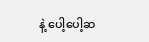နဲ့ ပေါ့ပေါ့ဆ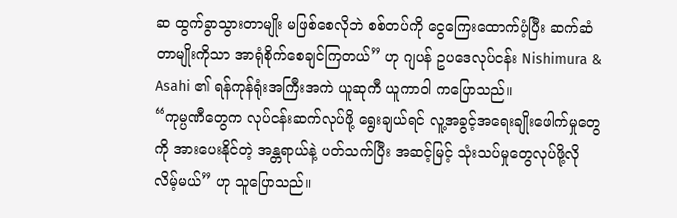ဆ ထွက်ခွာသွားတာမျိုး မဖြစ်စေလိုဘဲ စစ်တပ်ကို ငွေကြေးထောက်ပံ့ပြီး ဆက်ဆံတာမျိုးကိုသာ အာရုံစိုက်စေချင်ကြတယ်” ဟု ဂျပန် ဥပဒေလုပ်ငန်း Nishimura & Asahi ၏ ရန်ကုန်ရုံးအကြီးအကဲ ယူဆုကီ ယူကာဝါ ကပြောသည်။
“ကုမ္ပဏီတွေက လုပ်ငန်းဆက်လုပ်ဖို့ ရွေးချယ်ရင် လူ့အခွင့်အရေးချိုးဖေါက်မှုတွေကို အားပေးနိုင်တဲ့ အန္တရာယ်နဲ့ ပတ်သက်ပြီး အဆင့်မြင့် သုံးသပ်မှုတွေလုပ်ဖို့လိုလိမ့်မယ်” ဟု သူပြောသည်။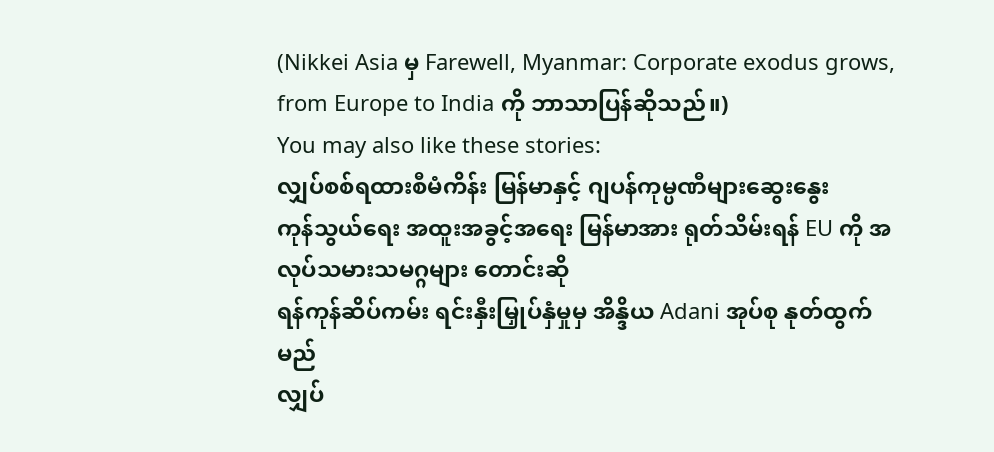(Nikkei Asia မှ Farewell, Myanmar: Corporate exodus grows, from Europe to India ကို ဘာသာပြန်ဆိုသည်။)
You may also like these stories:
လျှပ်စစ်ရထားစီမံကိန်း မြန်မာနှင့် ဂျပန်ကုမ္ပဏီများဆွေးနွေး
ကုန်သွယ်ရေး အထူးအခွင့်အရေး မြန်မာအား ရုတ်သိမ်းရန် EU ကို အလုပ်သမားသမဂ္ဂများ တောင်းဆို
ရန်ကုန်ဆိပ်ကမ်း ရင်းနှီးမြှုပ်နှံမှုမှ အိန္ဒိယ Adani အုပ်စု နုတ်ထွက်မည်
လျှပ်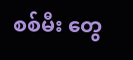စစ်မီး တွေ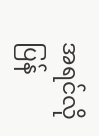အရင်လို ပြန်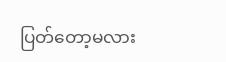ပြတ်တော့မလား